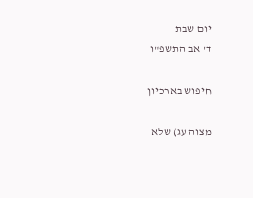יום שבת
ד' אב התשפ"ו

חיפוש בארכיון

מצוה עג) שלא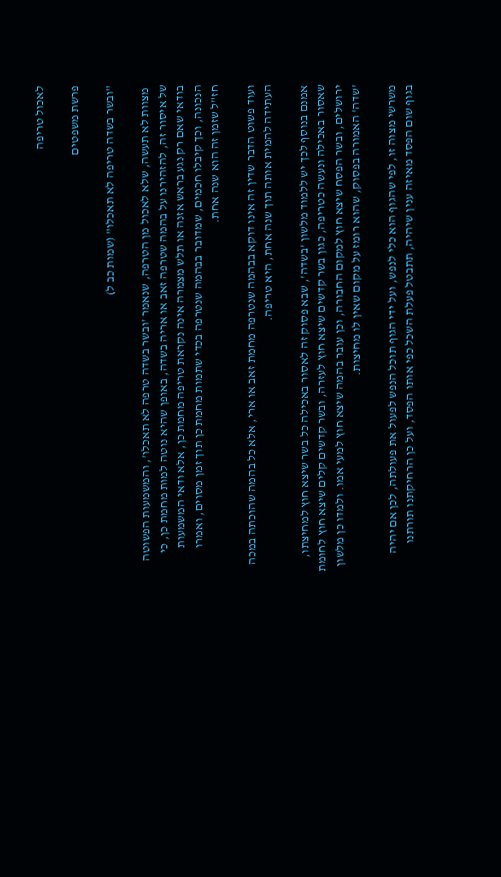לאכול טריפה

פרשת משפטים

"ובשר בשדה טריפה לא תאכלו" (שמות כב ל)

 מצוות לא תעשה, שלא לאכול מן הטרפה, שנאמר 'ובשר בשדה טרפה לא תאכלו', והמשמעות הפשוטה של איסור זה, להזהירנו על בהמה שטרפה זאב או אריה בשדה, באופן שהיא נוטה למות מחמת כן, כי בודאי שאם רק נגע בראש אזנה או תלש מצמרה אינה נקראת טריפה מחמת כן, אלא ודאי המשמעות הנכונה, וכך קיבלו חכמים, שמדובר בבהמה שנטרפה בכדי שתמות מחמת כן תוך זמן מסוים, ואמרו חז"ל שזמן זה הוא שנה אחת.

ועוד פשוט הדבר שדין זה אינו דוקא בבהמה שנטרפה מחמת זאב או ארי, אלא כל בהמה שהוכתה במכה העתידה להמית אותה תוך שנה אחת, היא טריפה.

אמנם בנוסף לכך יש ללמוד מלשון 'בשדה', שבא פסוק זה לאסור באכילה כל בשר שיצא חוץ למחיצתו, שאסור באכילה ונעשה כטריפה, כגון בשר קדשים שיצא חוץ לעזרה, ובשר קדשים קלים שיצא חוץ לחומת ירושלים, ובשר הפסח שיצא חוץ למקום החבורה, וכן עובר בהמה שיצא חוץ למעי אמו. ולמדו כן מלשון 'שדה' האמורה בפסוק, שהוא רומז על מקום שאין לו מחיצות.

משרשי מצוה זו, לפי שהגוף הוא כלי לנפש, ועל ידי הגוף תוכל הנפש לפעול את פעולתה, לכן אם יהיה בגוף שום הפסד מאיזה ענין שיהיה, תתבטל פעלת השכל כפי אותו הפסד, ועל כן הרחיקתנו תורתנו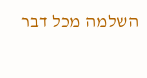השלמה מכל דבר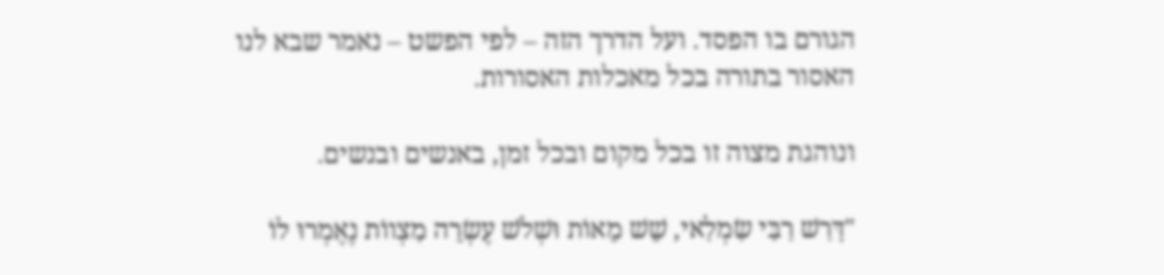הגורם בו הפסד. ועל הדרך הזה – לפי הפשט – נאמר שבא לנו האסור בתורה בכל מאכלות האסורות.

ונוהגת מצוה זו בכל מקום ובכל זמן, באנשים ובנשים.

"דָּרַשׁ רַבִּי שִׂמְלַאי, שֵׁשׁ מֵאוֹת וּשְׁלֹשׁ עֶשְׂרֵה מִצְווֹת נֶאֶמְרוּ לוֹ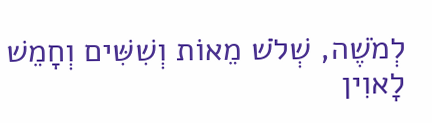לְמֹשֶׁה, שְׁלֹשׁ מֵאוֹת וְשִׁשִּׁים וְחָמֵשׁ לָאוִין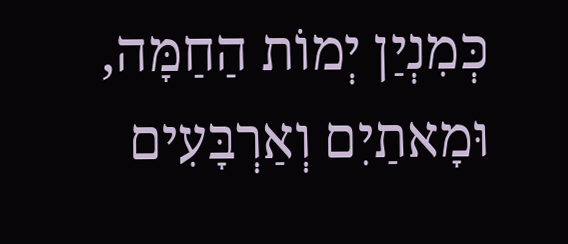כְּמִנְיַן יְמוֹת הַחַמָּה, וּמָאתַיִם וְאַרְבָּעִים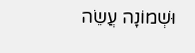וּשְׁמוֹנָה עֲשֵׂה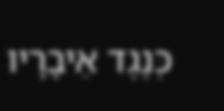כְּנֶגֶד אֵיבָרָיו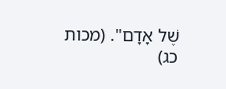שֶׁל אָדָם". (מכות כג)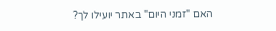האם "זמני היום" באתר יועילו לך?